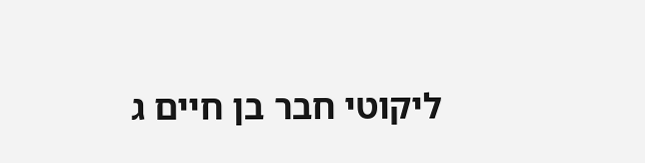ליקוטי חבר בן חיים ג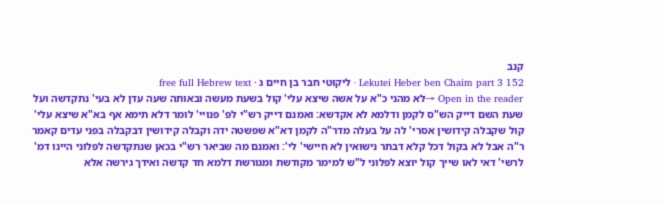קנב
Lekutei Heber ben Chaim part 3 152 · ליקוטי חבר בן חיים ג · free full Hebrew text
Open in the reader →לא מהני כ"א על אשה שיצא עלי' קול בשעת מעשה ובאותה שעה עדן לא בעי' נתקדשה ועל שעת השם דייק הש"ס לקמן ודלמא לא אקדשא: ואמנם דייק רש"י לפ' פנויי' לומר דלא תימא אף בא"א שיצא עלי' קול שקבלה קידושין אסרי' לה על בעלה מדר"ה לקמן דא"א שפשטה ידה וקבלה קידושין דבקבלה בפני עדים קאמר ר"ה אבל לא בקול דכל קלא דבתר נישואין לא חיישי' לי': ואמנם מה שביאר רש"י בכאן שנתקדשה לפלוני היינו דמ' לרשי' דאי לאו שייך קול יוצא לפלוני ל"ש למימר מקודשת ומגורשת דלמא חד קדשה ואידך גירשה אלא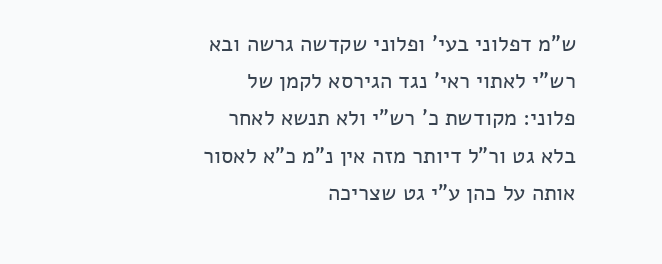ש"מ דפלוני בעי' ופלוני שקדשה גרשה ובא רש"י לאתוי ראי' נגד הגירסא לקמן של פלוני: מקודשת כ' רש"י ולא תנשא לאחר בלא גט ור"ל דיותר מזה אין נ"מ כ"א לאסור אותה על כהן ע"י גט שצריכה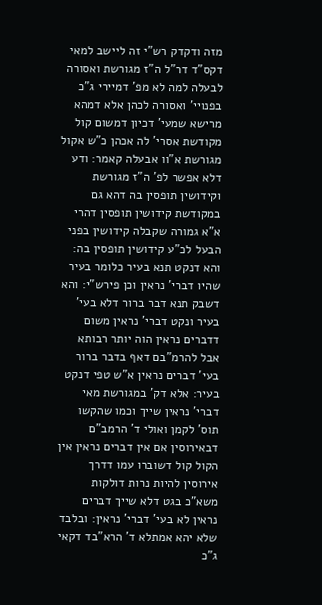מזה ודקדק רש"י זה ליישב למאי דקס"ד דר"ל ה"ז מגורשת ואסורה לבעלה למה לא מפ' דמיירי ג"כ בפנויי' ואסורה לכהן אלא דמהא מרישא שמעי' דכיון דמשום קול מקודשת אסרי' לה אכהן כ"ש אקול מגורשת א"וו אבעלה קאמר: ודע דלא אפשר לפ' ה"ז מגורשת וקידושין תופסין בה דהא גם במקודשת קידושין תופסין דהרי א"א גמורה שקבלה קידושין בפני הבעל לכ"ע קידושין תופסין בה: והא דנקט תנא בעיר כלומר בעיר שהיו דברי' נראין וכן פירש"י: והא דשבק תנא דבר ברור דלא בעי' בעיר ונקט דברי' נראין משום דדברים נראין הוה יותר רבותא אבל להרמ"בם דאף בדבר ברור בעי' דברים נראין א"ש טפי דנקט בעיר: אלא דק' במגורשת מאי דברי' נראין שייך וכמו שהקשו תוס' לקמן ואולי ד' הרמב"ם דבאירוסין אם אין דברים נראין אין הקול קול דשוברו עמו דדרך אירוסין להיות נרות דולקות משא"כ בגט דלא שייך דברים נראין לא בעי' דברי' נראין: ובלבד שלא יהא אמתלא ד' הרא"בד דקאי ג"כ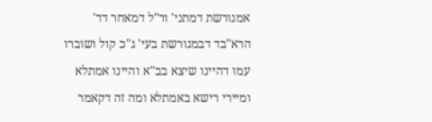אמגורשת דמתני' ור"ל דמאחר דד' הרא"בד דבמגורשת בעי' ג"כ קול ושוברו עמו דהיינו שיצא בב"א והיינו אמתלא ומיירי רישא באמתלא ומה זה דקאמר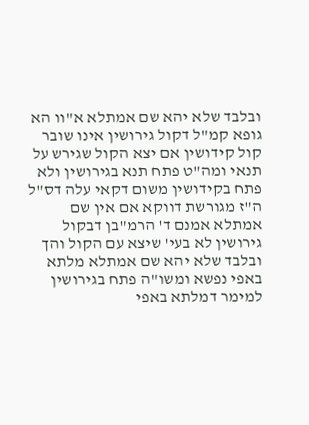ובלבד שלא יהא שם אמתלא א"וו הא גופא קמ"ל דקול גירושין אינו שובר קול קידושין אם יצא הקול שגירש על תנאי ומה"ט פתח תנא בגירושין ולא פתח בקידושין משום דקאי עלה דס"ל ה"ז מגורשת דווקא אם אין שם אמתלא אמנם ד' הרמ"בן דבקול גירושין לא בעי' שיצא עם הקול והך ובלבד שלא יהא שם אמתלא מלתא באפי נפשא ומשו"ה פתח בגירושין למימר דמלתא באפי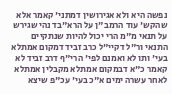נפשה היא ולא אגירושין דמתני' קאמר אלא שהקש' עוד הרמב"ן על הרא"בד נהי שגירש על תנאי מ"מ הרי יכול להיות שנתקיים התנאי ור"ל דקיי"ל כרב זביד דמקום אמתלא בעי' ותו לא ואמנם לפי' הרי"ף דרב זביד לא קאמר כ"א דבמקום אמתלא מקבלין אמתלא לאחר עשרה ימים א"כ בעי' עכ"פ שיצא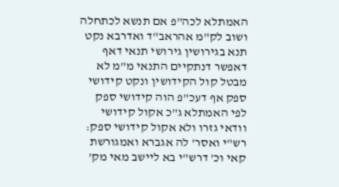האמתלא לכה"פ אם תנשא לכתחלה ושוב לק"מ אהראב"ד ואדרבא נקט תנא בגירושין גירושי תנאי דאף דאפשר דנתקיים התנאי מ"מ לא מבטל קול הקידושין ונקט קידושי ספק אף דעכ"פ הוה קידושי ספק לפי האמתלא ג"כ אקול קידושי וודאי גזרו ולא אקול קידושי ספק: רש"י ואסר' לה אגברא ואמגורשת קאי וכ' דרש"י בא ליישב מאי מק'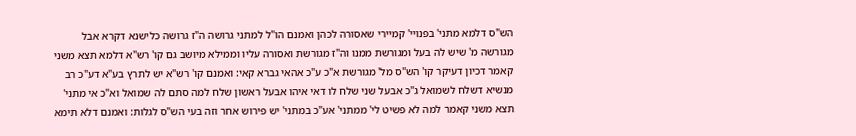הש"ס דלמא מתני' בפנויי' קמיירי שאסורה לכהן ואמנם הו"ל למתני גרושה ה"ז גרושה כלישנא דקרא אבל מגורשה מ' שיש לה בעל ומגורשת ממנו וה"ז מגורשת ואסורה עליו וממילא מיושב גם קו' רש"א דלמא תצא משני קאמר דכיון דעיקר קו' הש"ס מל' מגורשת א"כ ע"כ אהאי גברא קאי: ואמנם קו' רש"א יש לתרץ בע"א דע"כ רב מנשיא דשלח לשמואל ג"כ אבעל שני שלח לו דאי איהו אבעל ראשון שלח למה סתם לה שמואל וא"כ אי מתני' תצא משני קאמר למה לא פשיט לי' ממתני' אע"כ במתני' יש פירוש אחר וזה בעי הש"ס לגלות: ואמנם דלא תימא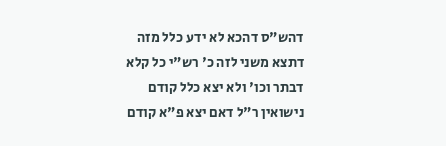דהש"ס דהכא לא ידע כלל מזה דתצא משני לזה כ' רש"י כל קלא דבתר וכו' ולא יצא כלל קודם נישואין ר"ל דאם יצא פ"א קודם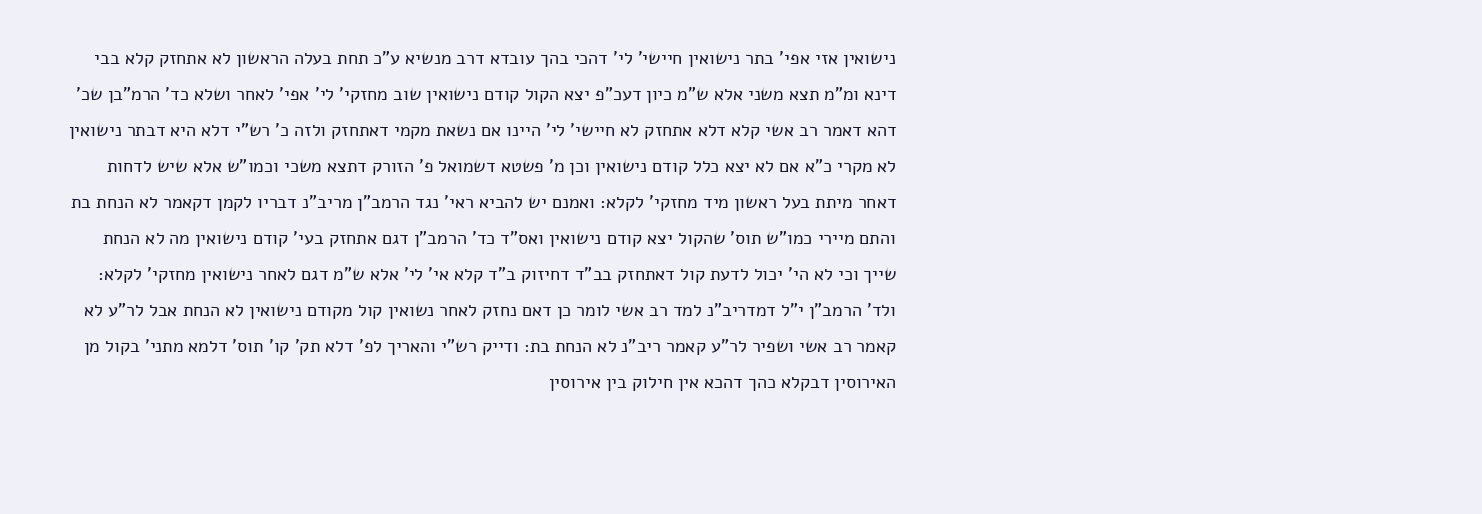נישואין אזי אפי' בתר נישואין חיישי' לי' דהכי בהך עובדא דרב מנשיא ע"כ תחת בעלה הראשון לא אתחזק קלא בבי דינא ומ"מ תצא משני אלא ש"מ כיון דעכ"פ יצא הקול קודם נישואין שוב מחזקי' לי' אפי' לאחר ושלא כד' הרמ"בן שכ' דהא דאמר רב אשי קלא דלא אתחזק לא חיישי' לי' היינו אם נשאת מקמי דאתחזק ולזה כ' רש"י דלא היא דבתר נישואין לא מקרי כ"א אם לא יצא כלל קודם נישואין וכן מ' פשטא דשמואל פ' הזורק דתצא משכי וכמו"ש אלא שיש לדחות דאחר מיתת בעל ראשון מיד מחזקי' לקלא: ואמנם יש להביא ראי' נגד הרמב"ן מריב"נ דבריו לקמן דקאמר לא הנחת בת והתם מיירי כמו"ש תוס' שהקול יצא קודם נישואין ואס"ד כד' הרמב"ן דגם אתחזק בעי' קודם נישואין מה לא הנחת שייך וכי לא הי' יכול לדעת קול דאתחזק בב"ד דחיזוק ב"ד קלא אי' לי' אלא ש"מ דגם לאחר נישואין מחזקי' לקלא: ולד' הרמב"ן י"ל דמדריב"נ למד רב אשי לומר כן דאם נחזק לאחר נשואין קול מקודם נישואין לא הנחת אבל לר"ע לא קאמר רב אשי ושפיר לר"ע קאמר ריב"נ לא הנחת בת: ודייק רש"י והאריך לפ' דלא תק' קו' תוס' דלמא מתני' בקול מן האירוסין דבקלא כהך דהכא אין חילוק בין אירוסין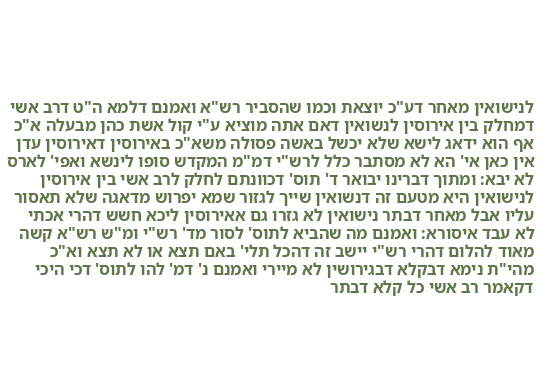לנישואין מאחר דע"כ יוצאת וכמו שהסביר רש"א ואמנם דלמא ה"ט דרב אשי דמחלק בין אירוסין לנשואין דאם אתה מוציא ע"י קול אשת כהן מבעלה א"כ אף הוא ידאג לישא שלא יכשל באשה פסולה משא"כ באירוסין דאירוסין עדן אין כאן אי' הא לא מסתבר כלל לרש"י דמ"מ המקדש סופו לינשא ואפי' לארס לא יבא: ומתוך דברינו יבואר ד' תוס' דכוונתם לחלק לרב אשי בין אירוסין לנישואין היא מטעם זה דנשואין שייך לגזור שמא יפרוש מדאגה שלא תאסור עליו אבל מאחר דבתר נישואין לא גזרו גם אאירוסין ליכא חשש דהרי אכתי לא עבד איסורא: ואמנם מה שהביא לתוס' לסור מד' רש"י ומ"ש רש"א קשה מאוד להלום דהרי רש"י יישב זה דהכל תלי' באם תצא או לא תצא וא"כ מהי"ת נימא דבקלא דבגירושין לא מיירי ואמנם נ' דמ' להו לתוס' דכי היכי דקאמר רב אשי כל קלא דבתר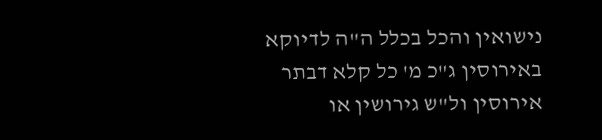נישואין והכל בכלל ה"ה לדיוקא באירוסין ג"כ מ' כל קלא דבתר אירוסין ול"ש גירושין או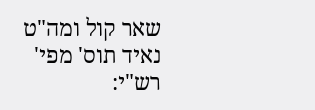שאר קול ומה"ט נאיד תוס' מפי' רש"י: